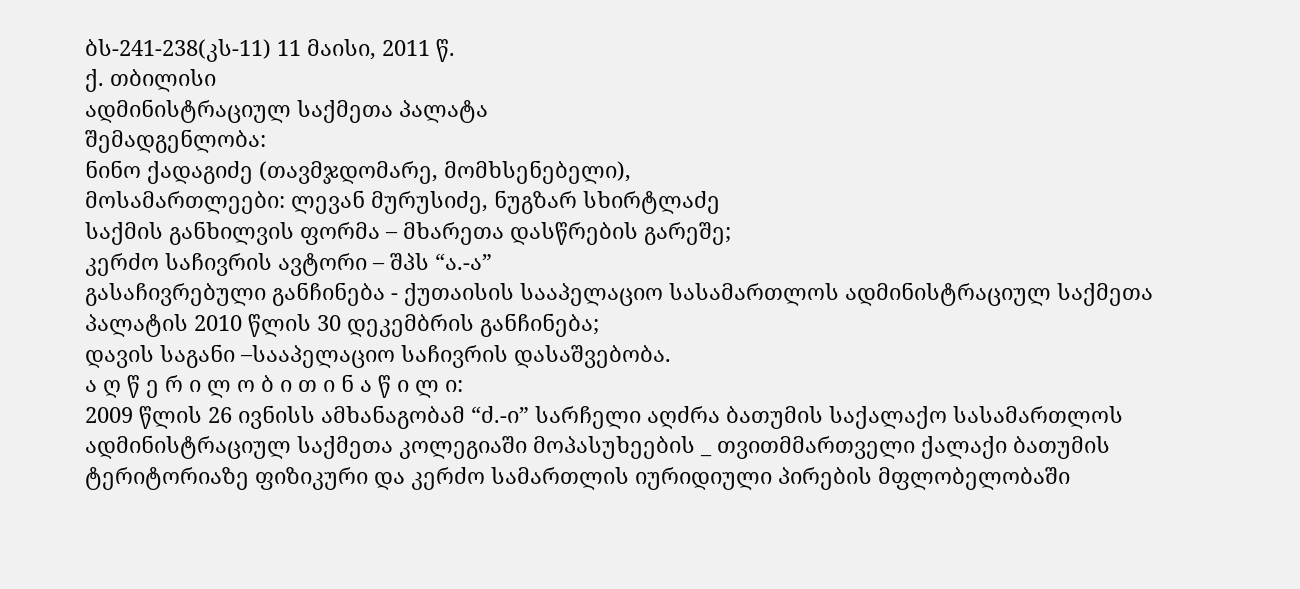ბს-241-238(კს-11) 11 მაისი, 2011 წ.
ქ. თბილისი
ადმინისტრაციულ საქმეთა პალატა
შემადგენლობა:
ნინო ქადაგიძე (თავმჯდომარე, მომხსენებელი),
მოსამართლეები: ლევან მურუსიძე, ნუგზარ სხირტლაძე
საქმის განხილვის ფორმა – მხარეთა დასწრების გარეშე;
კერძო საჩივრის ავტორი – შპს “ა.-ა”
გასაჩივრებული განჩინება - ქუთაისის სააპელაციო სასამართლოს ადმინისტრაციულ საქმეთა პალატის 2010 წლის 30 დეკემბრის განჩინება;
დავის საგანი –სააპელაციო საჩივრის დასაშვებობა.
ა ღ წ ე რ ი ლ ო ბ ი თ ი ნ ა წ ი ლ ი:
2009 წლის 26 ივნისს ამხანაგობამ “ძ.-ი” სარჩელი აღძრა ბათუმის საქალაქო სასამართლოს ადმინისტრაციულ საქმეთა კოლეგიაში მოპასუხეების _ თვითმმართველი ქალაქი ბათუმის ტერიტორიაზე ფიზიკური და კერძო სამართლის იურიდიული პირების მფლობელობაში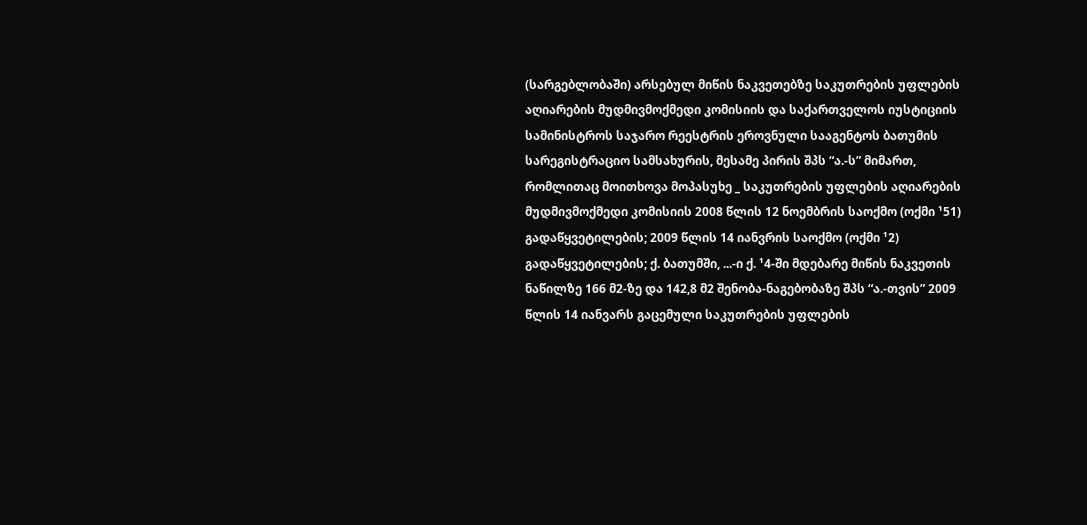(სარგებლობაში) არსებულ მიწის ნაკვეთებზე საკუთრების უფლების აღიარების მუდმივმოქმედი კომისიის და საქართველოს იუსტიციის სამინისტროს საჯარო რეესტრის ეროვნული სააგენტოს ბათუმის სარეგისტრაციო სამსახურის, მესამე პირის შპს “ა.-ს” მიმართ, რომლითაც მოითხოვა მოპასუხე _ საკუთრების უფლების აღიარების მუდმივმოქმედი კომისიის 2008 წლის 12 ნოემბრის საოქმო (ოქმი ¹51) გადაწყვეტილების; 2009 წლის 14 იანვრის საოქმო (ოქმი ¹2) გადაწყვეტილების; ქ. ბათუმში, ...-ი ქ. ¹4-ში მდებარე მიწის ნაკვეთის ნაწილზე 166 მ2-ზე და 142,8 მ2 შენობა-ნაგებობაზე შპს “ა.-თვის” 2009 წლის 14 იანვარს გაცემული საკუთრების უფლების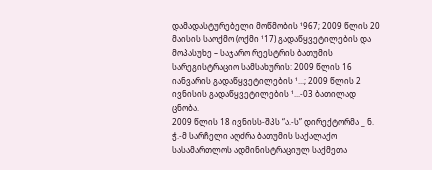დამადასტურებელი მოწმობის ¹967; 2009 წლის 20 მაისის საოქმო (ოქმი ¹17) გადაწყვეტილების და მოპასუხე – საჯარო რეესტრის ბათუმის სარეგისტრაციო სამსახურის: 2009 წლის 16 იანვარის გადაწყვეტილების ¹...; 2009 წლის 2 ივნისის გადაწყვეტილების ¹...-03 ბათილად ცნობა.
2009 წლის 18 ივნისს-შპს “ა.-ს” დირექტორმა _ ნ. ჭ.-მ სარჩელი აღძრა ბათუმის საქალაქო სასამართლოს ადმინისტრაციულ საქმეთა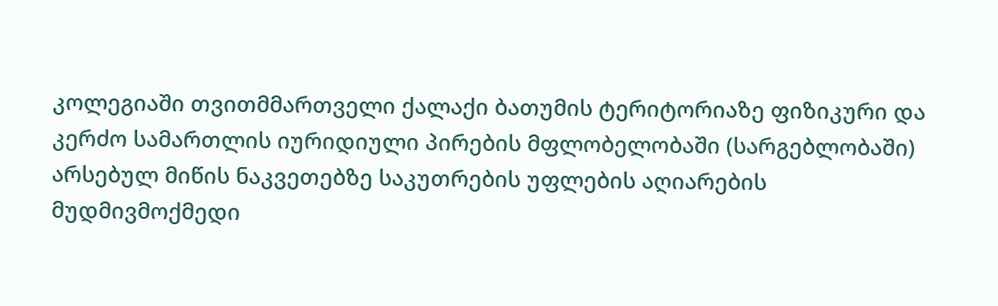კოლეგიაში თვითმმართველი ქალაქი ბათუმის ტერიტორიაზე ფიზიკური და კერძო სამართლის იურიდიული პირების მფლობელობაში (სარგებლობაში) არსებულ მიწის ნაკვეთებზე საკუთრების უფლების აღიარების მუდმივმოქმედი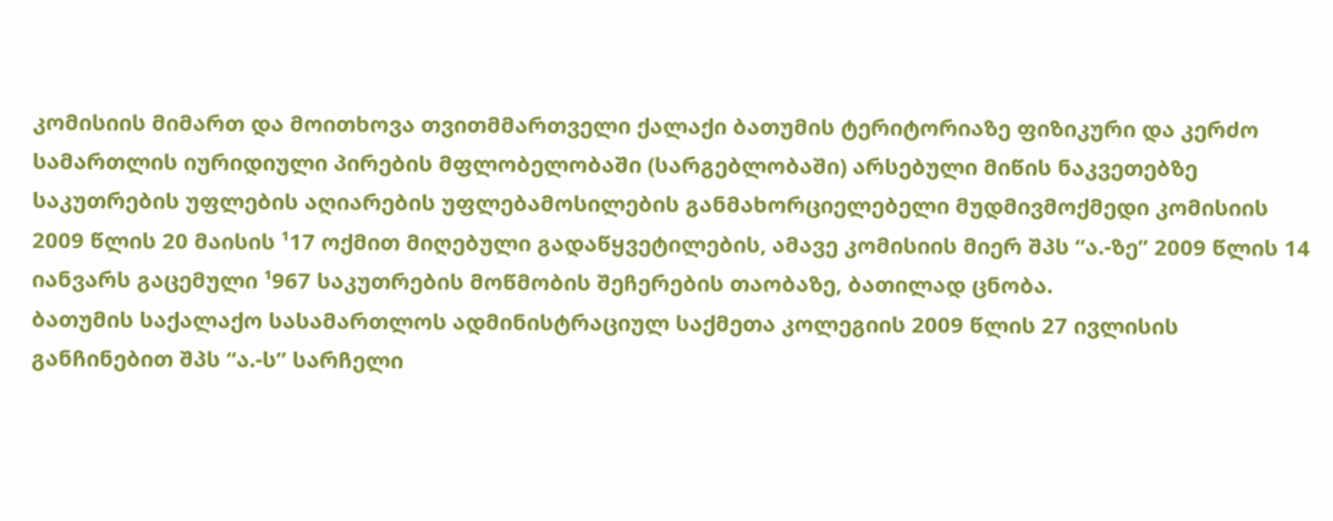კომისიის მიმართ და მოითხოვა თვითმმართველი ქალაქი ბათუმის ტერიტორიაზე ფიზიკური და კერძო სამართლის იურიდიული პირების მფლობელობაში (სარგებლობაში) არსებული მიწის ნაკვეთებზე საკუთრების უფლების აღიარების უფლებამოსილების განმახორციელებელი მუდმივმოქმედი კომისიის 2009 წლის 20 მაისის ¹17 ოქმით მიღებული გადაწყვეტილების, ამავე კომისიის მიერ შპს “ა.-ზე” 2009 წლის 14 იანვარს გაცემული ¹967 საკუთრების მოწმობის შეჩერების თაობაზე, ბათილად ცნობა.
ბათუმის საქალაქო სასამართლოს ადმინისტრაციულ საქმეთა კოლეგიის 2009 წლის 27 ივლისის განჩინებით შპს “ა.-ს” სარჩელი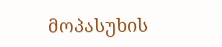მოპასუხის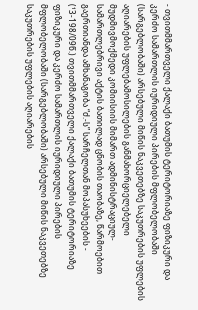- თვითმმართველი ქალაქი ბათუმის ტერიტორიაზე ფიზიკური და კერძო სამართლის იურიდიული პირების მფლობელობაში (სარგებლობაში) არსებული მიწის ნაკვეთებზე საკუთრების უფლების აღიარების უფლებამოსილების განმახორციელებელი მუდმივმოქმედი კომიისიის მიმართ ადმინისტრაციულ-სამართლებრივი აქტის ბათილად ცნობის თაობაზე, წარმოებით გაერთიანდა ამხანაგობა “ძ.-ს” სარჩელთან მოპასუხეების - (¹3-198/09წ.) თვითმმართველი ქალაქი ბათუმის ტერიტორიაზე ფიზიკური და კერძო სამართლის იურიდიული პირების მფლობელობაში (სარგებლობაში) არსებული მიწის ნაკვეთებზე საკუთრების უფლების აღიარების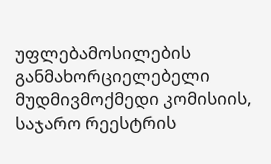უფლებამოსილების განმახორციელებელი მუდმივმოქმედი კომისიის, საჯარო რეესტრის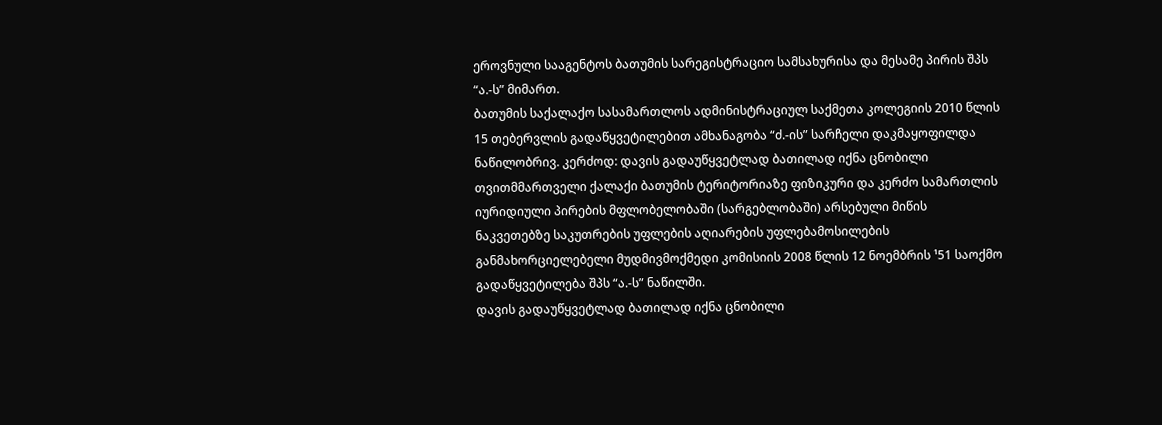ეროვნული სააგენტოს ბათუმის სარეგისტრაციო სამსახურისა და მესამე პირის შპს “ა.-ს” მიმართ.
ბათუმის საქალაქო სასამართლოს ადმინისტრაციულ საქმეთა კოლეგიის 2010 წლის 15 თებერვლის გადაწყვეტილებით ამხანაგობა “ძ.-ის” სარჩელი დაკმაყოფილდა ნაწილობრივ. კერძოდ: დავის გადაუწყვეტლად ბათილად იქნა ცნობილი თვითმმართველი ქალაქი ბათუმის ტერიტორიაზე ფიზიკური და კერძო სამართლის იურიდიული პირების მფლობელობაში (სარგებლობაში) არსებული მიწის ნაკვეთებზე საკუთრების უფლების აღიარების უფლებამოსილების განმახორციელებელი მუდმივმოქმედი კომისიის 2008 წლის 12 ნოემბრის ¹51 საოქმო გადაწყვეტილება შპს “ა.-ს” ნაწილში.
დავის გადაუწყვეტლად ბათილად იქნა ცნობილი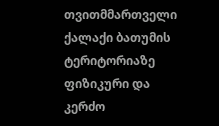თვითმმართველი ქალაქი ბათუმის ტერიტორიაზე ფიზიკური და კერძო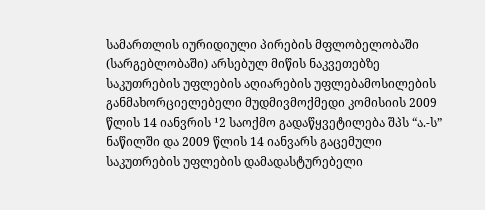სამართლის იურიდიული პირების მფლობელობაში (სარგებლობაში) არსებულ მიწის ნაკვეთებზე საკუთრების უფლების აღიარების უფლებამოსილების განმახორციელებელი მუდმივმოქმედი კომისიის 2009 წლის 14 იანვრის ¹2 საოქმო გადაწყვეტილება შპს “ა.-ს” ნაწილში და 2009 წლის 14 იანვარს გაცემული საკუთრების უფლების დამადასტურებელი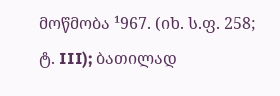მოწმობა ¹967. (იხ. ს.ფ. 258; ტ. III); ბათილად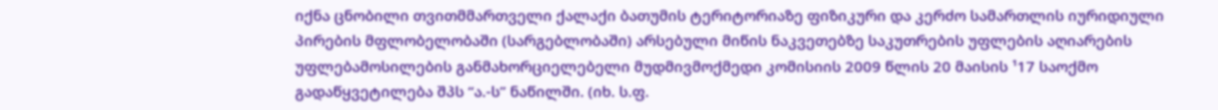იქნა ცნობილი თვითმმართველი ქალაქი ბათუმის ტერიტორიაზე ფიზიკური და კერძო სამართლის იურიდიული პირების მფლობელობაში (სარგებლობაში) არსებული მიწის ნაკვეთებზე საკუთრების უფლების აღიარების უფლებამოსილების განმახორციელებელი მუდმივმოქმედი კომისიის 2009 წლის 20 მაისის ¹17 საოქმო გადაწყვეტილება შპს “ა.-ს” ნაწილში. (იხ. ს.ფ.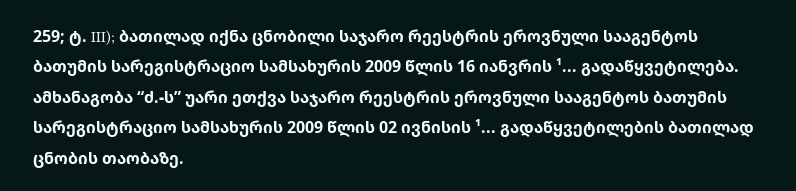259; ტ. III); ბათილად იქნა ცნობილი საჯარო რეესტრის ეროვნული სააგენტოს ბათუმის სარეგისტრაციო სამსახურის 2009 წლის 16 იანვრის ¹... გადაწყვეტილება. ამხანაგობა “ძ.-ს” უარი ეთქვა საჯარო რეესტრის ეროვნული სააგენტოს ბათუმის სარეგისტრაციო სამსახურის 2009 წლის 02 ივნისის ¹... გადაწყვეტილების ბათილად ცნობის თაობაზე.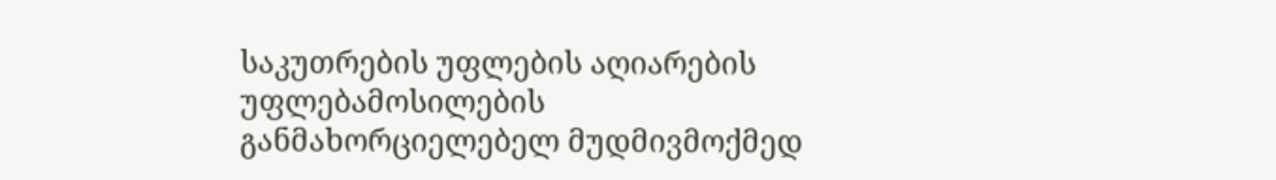საკუთრების უფლების აღიარების უფლებამოსილების განმახორციელებელ მუდმივმოქმედ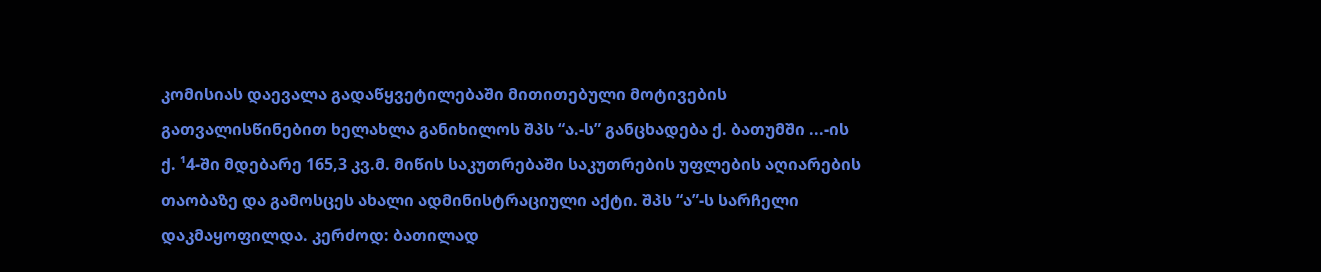კომისიას დაევალა გადაწყვეტილებაში მითითებული მოტივების გათვალისწინებით ხელახლა განიხილოს შპს “ა.-ს” განცხადება ქ. ბათუმში ...-ის ქ. ¹4-ში მდებარე 165,3 კვ.მ. მიწის საკუთრებაში საკუთრების უფლების აღიარების თაობაზე და გამოსცეს ახალი ადმინისტრაციული აქტი. შპს “ა”-ს სარჩელი დაკმაყოფილდა. კერძოდ: ბათილად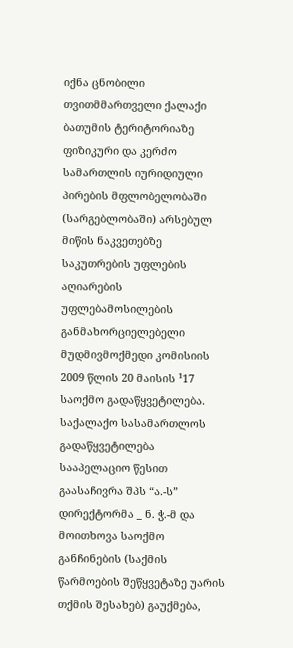იქნა ცნობილი თვითმმართველი ქალაქი ბათუმის ტერიტორიაზე ფიზიკური და კერძო სამართლის იურიდიული პირების მფლობელობაში (სარგებლობაში) არსებულ მიწის ნაკვეთებზე საკუთრების უფლების აღიარების უფლებამოსილების განმახორციელებელი მუდმივმოქმედი კომისიის 2009 წლის 20 მაისის ¹17 საოქმო გადაწყვეტილება.
საქალაქო სასამართლოს გადაწყვეტილება სააპელაციო წესით გაასაჩივრა შპს “ა.-ს” დირექტორმა _ ნ. ჭ.-მ და მოითხოვა საოქმო განჩინების (საქმის წარმოების შეწყვეტაზე უარის თქმის შესახებ) გაუქმება,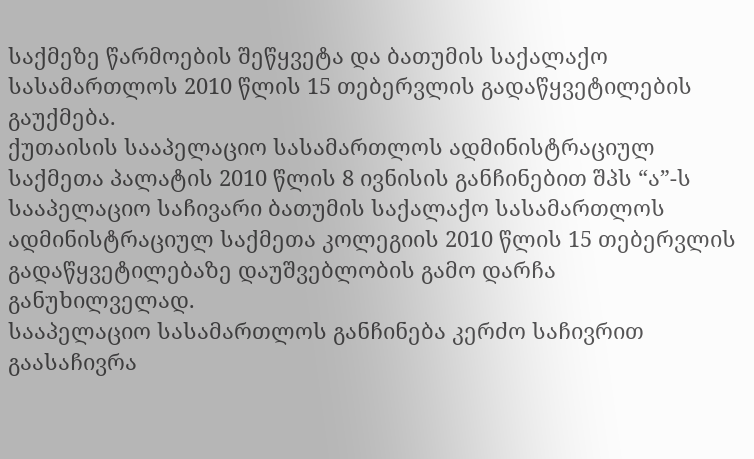საქმეზე წარმოების შეწყვეტა და ბათუმის საქალაქო სასამართლოს 2010 წლის 15 თებერვლის გადაწყვეტილების გაუქმება.
ქუთაისის სააპელაციო სასამართლოს ადმინისტრაციულ საქმეთა პალატის 2010 წლის 8 ივნისის განჩინებით შპს “ა”-ს სააპელაციო საჩივარი ბათუმის საქალაქო სასამართლოს ადმინისტრაციულ საქმეთა კოლეგიის 2010 წლის 15 თებერვლის გადაწყვეტილებაზე დაუშვებლობის გამო დარჩა განუხილველად.
სააპელაციო სასამართლოს განჩინება კერძო საჩივრით გაასაჩივრა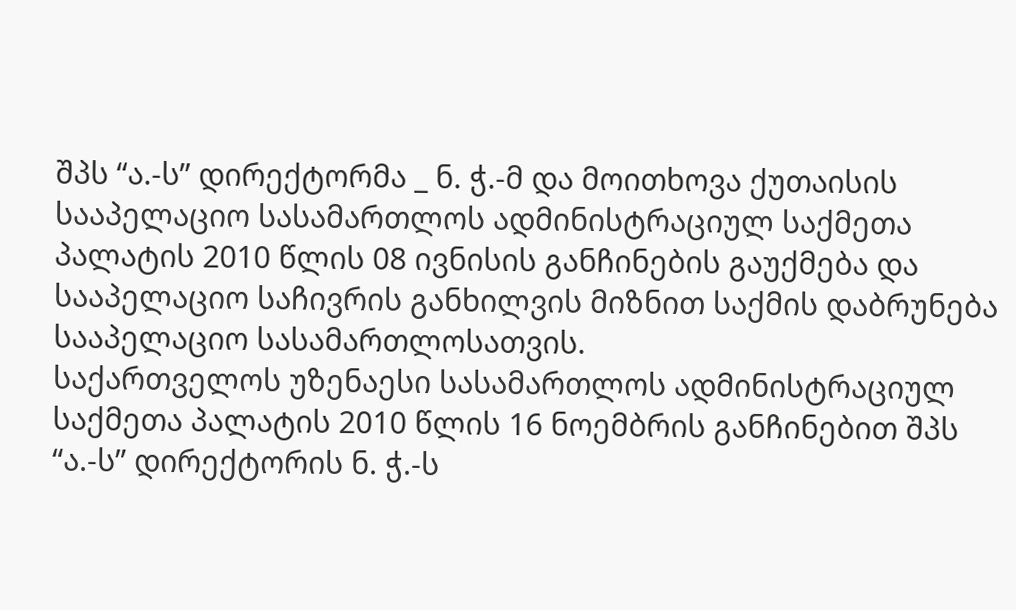შპს “ა.-ს” დირექტორმა _ ნ. ჭ.-მ და მოითხოვა ქუთაისის სააპელაციო სასამართლოს ადმინისტრაციულ საქმეთა პალატის 2010 წლის 08 ივნისის განჩინების გაუქმება და სააპელაციო საჩივრის განხილვის მიზნით საქმის დაბრუნება სააპელაციო სასამართლოსათვის.
საქართველოს უზენაესი სასამართლოს ადმინისტრაციულ საქმეთა პალატის 2010 წლის 16 ნოემბრის განჩინებით შპს “ა.-ს” დირექტორის ნ. ჭ.-ს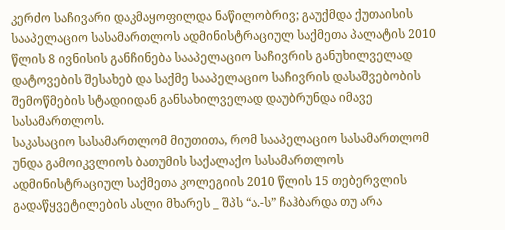კერძო საჩივარი დაკმაყოფილდა ნაწილობრივ; გაუქმდა ქუთაისის სააპელაციო სასამართლოს ადმინისტრაციულ საქმეთა პალატის 2010 წლის 8 ივნისის განჩინება სააპელაციო საჩივრის განუხილველად დატოვების შესახებ და საქმე სააპელაციო საჩივრის დასაშვებობის შემოწმების სტადიიდან განსახილველად დაუბრუნდა იმავე სასამართლოს.
საკასაციო სასამართლომ მიუთითა, რომ სააპელაციო სასამართლომ უნდა გამოიკვლიოს ბათუმის საქალაქო სასამართლოს ადმინისტრაციულ საქმეთა კოლეგიის 2010 წლის 15 თებერვლის გადაწყვეტილების ასლი მხარეს _ შპს “ა.-ს” ჩაჰბარდა თუ არა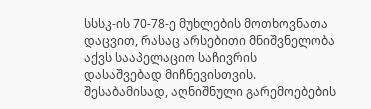სსსკ-ის 70-78-ე მუხლების მოთხოვნათა დაცვით, რასაც არსებითი მნიშვნელობა აქვს სააპელაციო საჩივრის დასაშვებად მიჩნევისთვის. შესაბამისად, აღნიშნული გარემოებების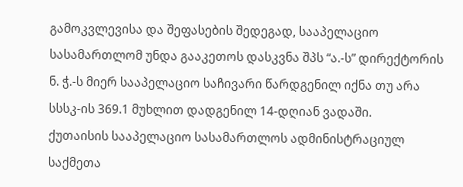გამოკვლევისა და შეფასების შედეგად, სააპელაციო სასამართლომ უნდა გააკეთოს დასკვნა შპს “ა.-ს” დირექტორის ნ. ჭ.-ს მიერ სააპელაციო საჩივარი წარდგენილ იქნა თუ არა სსსკ-ის 369.1 მუხლით დადგენილ 14-დღიან ვადაში.
ქუთაისის სააპელაციო სასამართლოს ადმინისტრაციულ საქმეთა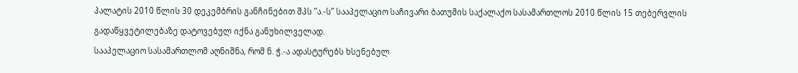პალატის 2010 წლის 30 დეკემბრის განჩინებით შპს “ა.-ს” სააპელაციო საჩივარი ბათუმის საქალაქო სასამართლოს 2010 წლის 15 თებერვლის გადაწყვეტილებაზე დატოვებულ იქნა განუხილველად.
სააპელაციო სასამართლომ აღნიშნა, რომ ნ. ჭ.-ა ადასტურებს ხსენებულ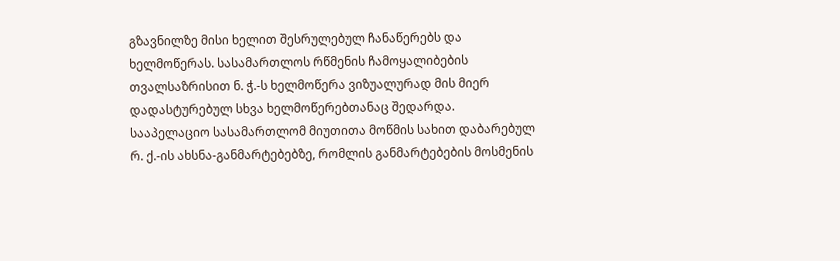გზავნილზე მისი ხელით შესრულებულ ჩანაწერებს და ხელმოწერას. სასამართლოს რწმენის ჩამოყალიბების თვალსაზრისით ნ. ჭ.-ს ხელმოწერა ვიზუალურად მის მიერ დადასტურებულ სხვა ხელმოწერებთანაც შედარდა.
სააპელაციო სასამართლომ მიუთითა მოწმის სახით დაბარებულ რ. ქ.-ის ახსნა-განმარტებებზე, რომლის განმარტებების მოსმენის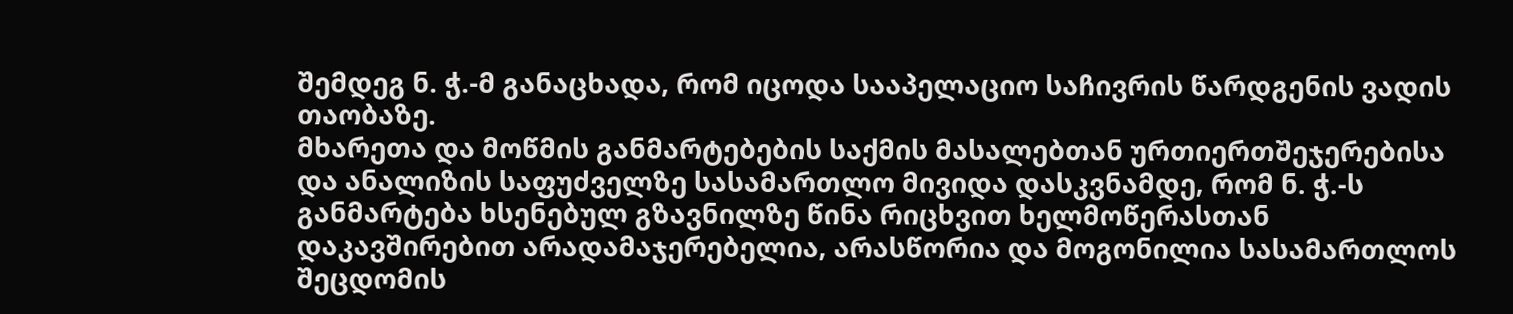შემდეგ ნ. ჭ.-მ განაცხადა, რომ იცოდა სააპელაციო საჩივრის წარდგენის ვადის თაობაზე.
მხარეთა და მოწმის განმარტებების საქმის მასალებთან ურთიერთშეჯერებისა და ანალიზის საფუძველზე სასამართლო მივიდა დასკვნამდე, რომ ნ. ჭ.-ს განმარტება ხსენებულ გზავნილზე წინა რიცხვით ხელმოწერასთან დაკავშირებით არადამაჯერებელია, არასწორია და მოგონილია სასამართლოს შეცდომის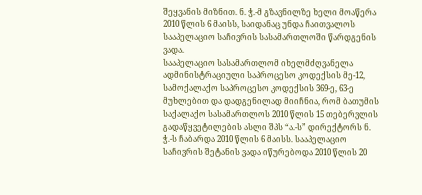შეყვანის მიზნით. ნ. ჭ.-მ გზავნილზე ხელი მოაწერა 2010 წლის 6 მაისს, საიდანაც უნდა ჩაითვალოს სააპელაციო საჩივრის სასამართლოში წარდგენის ვადა.
სააპელაციო სასამართლომ იხელმძღვანელა ადმინისტრაციული საპროცესო კოდექსის მე-12, სამოქალაქო საპროცესო კოდექსის 369-ე, 63-ე მუხლებით და დადგენილად მიიჩნია, რომ ბათუმის საქალაქო სასამართლოს 2010 წლის 15 თებერვლის გადაწყვეტილების ასლი შპს “ა.-ს” დირექტორს ნ. ჭ.-ს ჩაბარდა 2010 წლის 6 მაისს. სააპელაციო საჩივრის შეტანის ვადა იწურებოდა 2010 წლის 20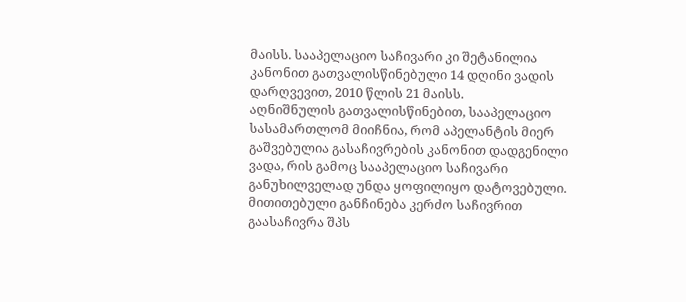მაისს. სააპელაციო საჩივარი კი შეტანილია კანონით გათვალისწინებული 14 დღინი ვადის დარღვევით, 2010 წლის 21 მაისს.
აღნიშნულის გათვალისწინებით, სააპელაციო სასამართლომ მიიჩნია, რომ აპელანტის მიერ გაშვებულია გასაჩივრების კანონით დადგენილი ვადა, რის გამოც სააპელაციო საჩივარი განუხილველად უნდა ყოფილიყო დატოვებული.
მითითებული განჩინება კერძო საჩივრით გაასაჩივრა შპს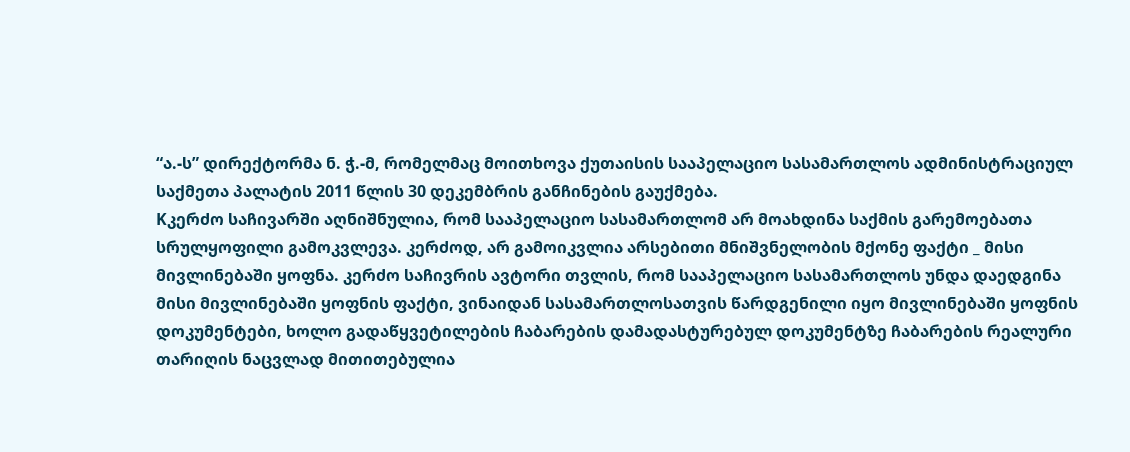“ა.-ს” დირექტორმა ნ. ჭ.-მ, რომელმაც მოითხოვა ქუთაისის სააპელაციო სასამართლოს ადმინისტრაციულ საქმეთა პალატის 2011 წლის 30 დეკემბრის განჩინების გაუქმება.
Kკერძო საჩივარში აღნიშნულია, რომ სააპელაციო სასამართლომ არ მოახდინა საქმის გარემოებათა სრულყოფილი გამოკვლევა. კერძოდ, არ გამოიკვლია არსებითი მნიშვნელობის მქონე ფაქტი _ მისი მივლინებაში ყოფნა. კერძო საჩივრის ავტორი თვლის, რომ სააპელაციო სასამართლოს უნდა დაედგინა მისი მივლინებაში ყოფნის ფაქტი, ვინაიდან სასამართლოსათვის წარდგენილი იყო მივლინებაში ყოფნის დოკუმენტები, ხოლო გადაწყვეტილების ჩაბარების დამადასტურებულ დოკუმენტზე ჩაბარების რეალური თარიღის ნაცვლად მითითებულია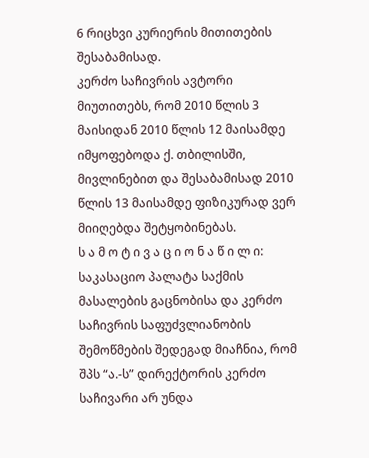6 რიცხვი კურიერის მითითების შესაბამისად.
კერძო საჩივრის ავტორი მიუთითებს, რომ 2010 წლის 3 მაისიდან 2010 წლის 12 მაისამდე იმყოფებოდა ქ. თბილისში, მივლინებით და შესაბამისად 2010 წლის 13 მაისამდე ფიზიკურად ვერ მიიღებდა შეტყობინებას.
ს ა მ ო ტ ი ვ ა ც ი ო ნ ა წ ი ლ ი:
საკასაციო პალატა საქმის მასალების გაცნობისა და კერძო საჩივრის საფუძვლიანობის შემოწმების შედეგად მიაჩნია, რომ შპს “ა.-ს” დირექტორის კერძო საჩივარი არ უნდა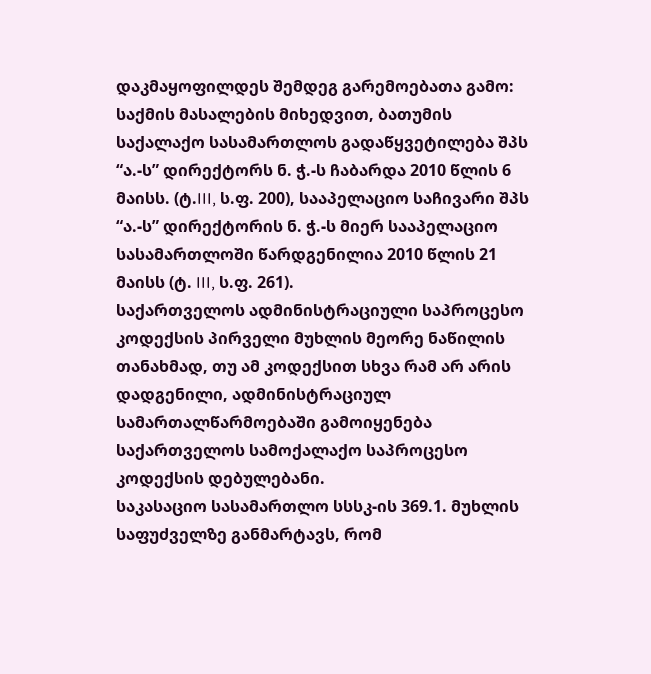დაკმაყოფილდეს შემდეგ გარემოებათა გამო:
საქმის მასალების მიხედვით, ბათუმის საქალაქო სასამართლოს გადაწყვეტილება შპს “ა.-ს” დირექტორს ნ. ჭ.-ს ჩაბარდა 2010 წლის 6 მაისს. (ტ.III, ს.ფ. 200), სააპელაციო საჩივარი შპს “ა.-ს” დირექტორის ნ. ჭ.-ს მიერ სააპელაციო სასამართლოში წარდგენილია 2010 წლის 21 მაისს (ტ. III, ს.ფ. 261).
საქართველოს ადმინისტრაციული საპროცესო კოდექსის პირველი მუხლის მეორე ნაწილის თანახმად, თუ ამ კოდექსით სხვა რამ არ არის დადგენილი, ადმინისტრაციულ სამართალწარმოებაში გამოიყენება საქართველოს სამოქალაქო საპროცესო კოდექსის დებულებანი.
საკასაციო სასამართლო სსსკ-ის 369.1. მუხლის საფუძველზე განმარტავს, რომ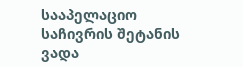სააპელაციო საჩივრის შეტანის ვადა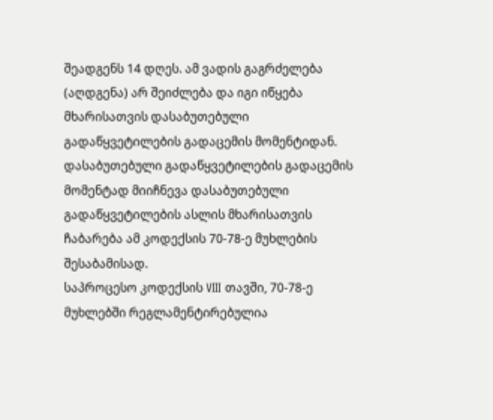შეადგენს 14 დღეს. ამ ვადის გაგრძელება (აღდგენა) არ შეიძლება და იგი იწყება მხარისათვის დასაბუთებული გადაწყვეტილების გადაცემის მომენტიდან. დასაბუთებული გადაწყვეტილების გადაცემის მომენტად მიიჩნევა დასაბუთებული გადაწყვეტილების ასლის მხარისათვის ჩაბარება ამ კოდექსის 70-78-ე მუხლების შესაბამისად.
საპროცესო კოდექსის VIII თავში, 70-78-ე მუხლებში რეგლამენტირებულია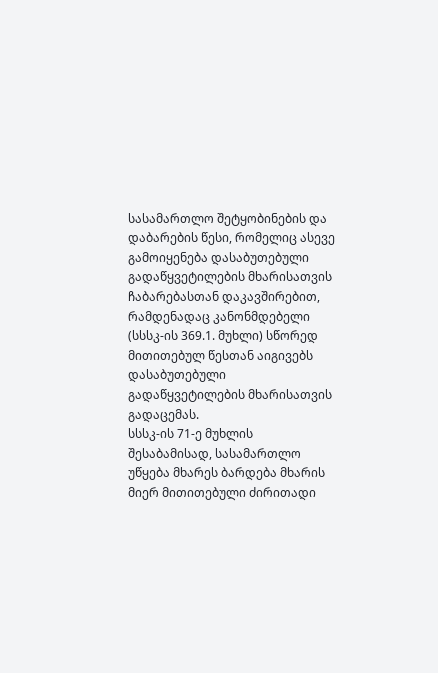სასამართლო შეტყობინების და დაბარების წესი, რომელიც ასევე გამოიყენება დასაბუთებული გადაწყვეტილების მხარისათვის ჩაბარებასთან დაკავშირებით, რამდენადაც კანონმდებელი (სსსკ-ის 369.1. მუხლი) სწორედ მითითებულ წესთან აიგივებს დასაბუთებული გადაწყვეტილების მხარისათვის გადაცემას.
სსსკ-ის 71-ე მუხლის შესაბამისად, სასამართლო უწყება მხარეს ბარდება მხარის მიერ მითითებული ძირითადი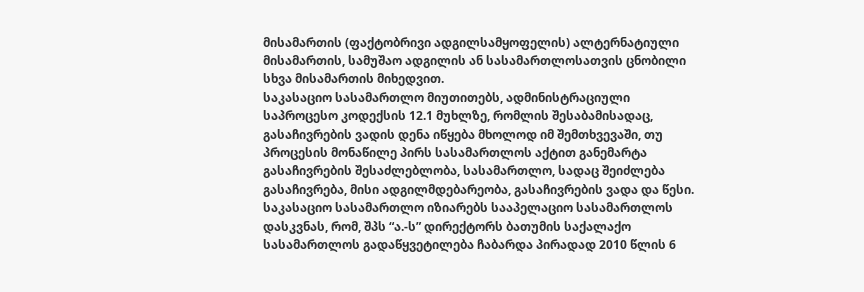მისამართის (ფაქტობრივი ადგილსამყოფელის) ალტერნატიული მისამართის, სამუშაო ადგილის ან სასამართლოსათვის ცნობილი სხვა მისამართის მიხედვით.
საკასაციო სასამართლო მიუთითებს, ადმინისტრაციული საპროცესო კოდექსის 12.1 მუხლზე, რომლის შესაბამისადაც, გასაჩივრების ვადის დენა იწყება მხოლოდ იმ შემთხვევაში, თუ პროცესის მონაწილე პირს სასამართლოს აქტით განემარტა გასაჩივრების შესაძლებლობა, სასამართლო, სადაც შეიძლება გასაჩივრება, მისი ადგილმდებარეობა, გასაჩივრების ვადა და წესი. საკასაციო სასამართლო იზიარებს სააპელაციო სასამართლოს დასკვნას, რომ, შპს “ა.-ს” დირექტორს ბათუმის საქალაქო სასამართლოს გადაწყვეტილება ჩაბარდა პირადად 2010 წლის 6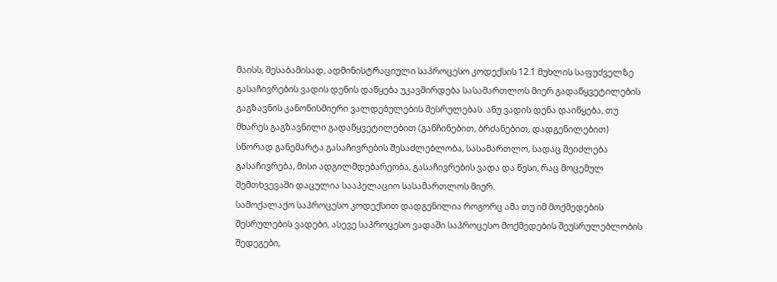მაისს, შესაბამისად, ადმინისტრაციული საპროცესო კოდექსის 12.1 მუხლის საფუძველზე გასაჩივრების ვადის დენის დაწყება უკავშირდება სასამართლოს მიერ გადაწყვეტილების გაგზავნის კანონისმიერი ვალდებულების შესრულებას. ანუ ვადის დენა დაიწყება, თუ მხარეს გაგზავნილი გადაწყვეტილებით (განჩინებით, ბრძანებით, დადგენილებით) სწორად განემარტა გასაჩივრების შესაძლებლობა, სასამართლო, სადაც შეიძლება გასაჩივრება, მისი ადგილმდებარეობა, გასაჩივრების ვადა და წესი, რაც მოცემულ შემთხვევაში დაცულია სააპელაციო სასამართლოს მიერ.
სამოქალაქო საპროცესო კოდექსით დადგენილია როგორც ამა თუ იმ მოქმედების შესრულების ვადები, ასევე საპროცესო ვადაში საპროცესო მოქმედების შეუსრულებლობის შედეგები,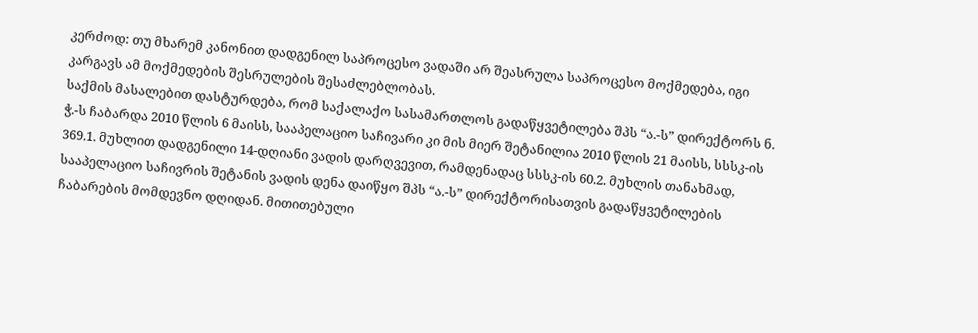კერძოდ: თუ მხარემ კანონით დადგენილ საპროცესო ვადაში არ შეასრულა საპროცესო მოქმედება, იგი კარგავს ამ მოქმედების შესრულების შესაძლებლობას.
საქმის მასალებით დასტურდება, რომ საქალაქო სასამართლოს გადაწყვეტილება შპს “ა.-ს” დირექტორს ნ. ჭ.-ს ჩაბარდა 2010 წლის 6 მაისს, სააპელაციო საჩივარი კი მის მიერ შეტანილია 2010 წლის 21 მაისს, სსსკ-ის 369.1. მუხლით დადგენილი 14-დღიანი ვადის დარღვევით, რამდენადაც სსსკ-ის 60.2. მუხლის თანახმად, სააპელაციო საჩივრის შეტანის ვადის დენა დაიწყო შპს “ა.-ს” დირექტორისათვის გადაწყვეტილების ჩაბარების მომდევნო დღიდან. მითითებული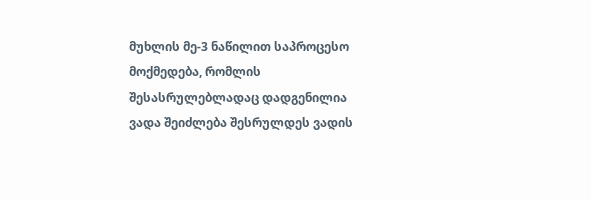მუხლის მე-3 ნაწილით საპროცესო მოქმედება, რომლის შესასრულებლადაც დადგენილია ვადა შეიძლება შესრულდეს ვადის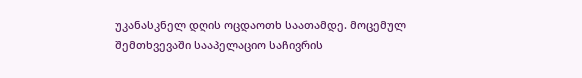უკანასკნელ დღის ოცდაოთხ საათამდე. მოცემულ შემთხვევაში სააპელაციო საჩივრის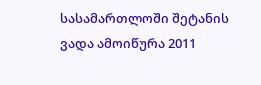სასამართლოში შეტანის ვადა ამოიწურა 2011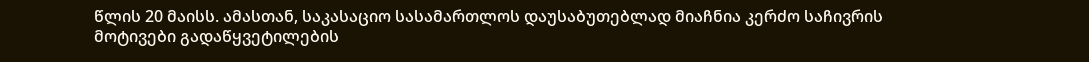წლის 20 მაისს. ამასთან, საკასაციო სასამართლოს დაუსაბუთებლად მიაჩნია კერძო საჩივრის მოტივები გადაწყვეტილების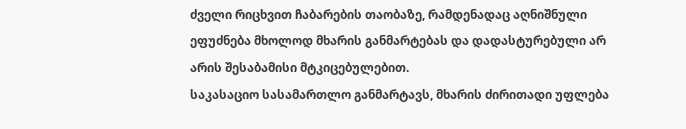ძველი რიცხვით ჩაბარების თაობაზე, რამდენადაც აღნიშნული ეფუძნება მხოლოდ მხარის განმარტებას და დადასტურებული არ არის შესაბამისი მტკიცებულებით.
საკასაციო სასამართლო განმარტავს, მხარის ძირითადი უფლება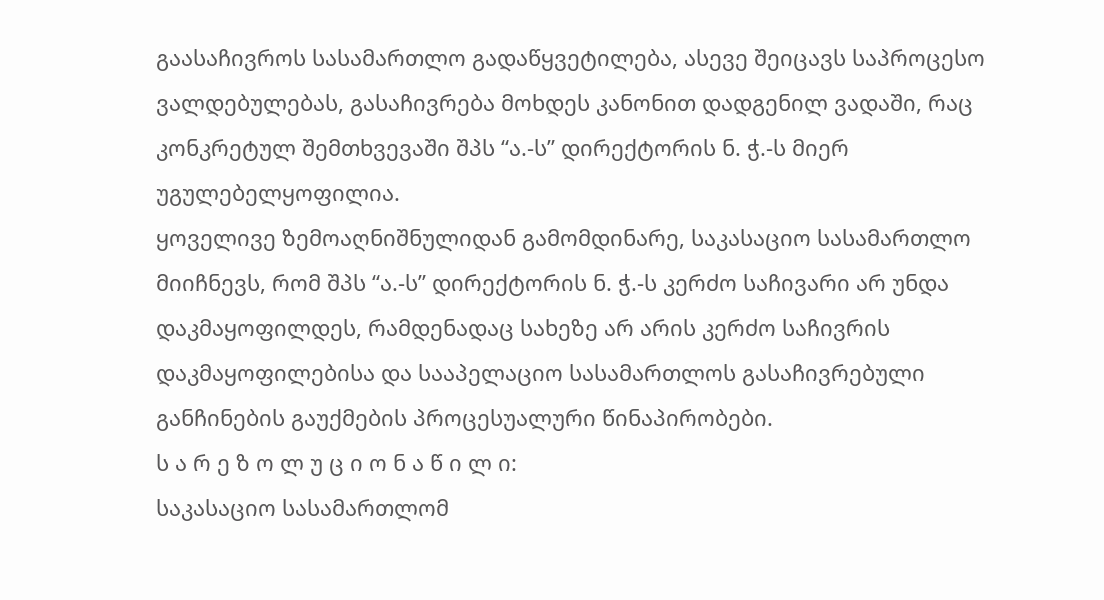გაასაჩივროს სასამართლო გადაწყვეტილება, ასევე შეიცავს საპროცესო ვალდებულებას, გასაჩივრება მოხდეს კანონით დადგენილ ვადაში, რაც კონკრეტულ შემთხვევაში შპს “ა.-ს” დირექტორის ნ. ჭ.-ს მიერ უგულებელყოფილია.
ყოველივე ზემოაღნიშნულიდან გამომდინარე, საკასაციო სასამართლო მიიჩნევს, რომ შპს “ა.-ს” დირექტორის ნ. ჭ.-ს კერძო საჩივარი არ უნდა დაკმაყოფილდეს, რამდენადაც სახეზე არ არის კერძო საჩივრის დაკმაყოფილებისა და სააპელაციო სასამართლოს გასაჩივრებული განჩინების გაუქმების პროცესუალური წინაპირობები.
ს ა რ ე ზ ო ლ უ ც ი ო ნ ა წ ი ლ ი:
საკასაციო სასამართლომ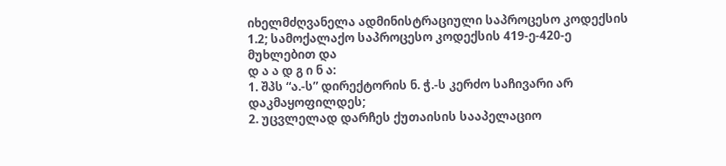იხელმძღვანელა ადმინისტრაციული საპროცესო კოდექსის 1.2; სამოქალაქო საპროცესო კოდექსის 419-ე-420-ე მუხლებით და
დ ა ა დ გ ი ნ ა:
1. შპს “ა.-ს” დირექტორის ნ. ჭ.-ს კერძო საჩივარი არ დაკმაყოფილდეს;
2. უცვლელად დარჩეს ქუთაისის სააპელაციო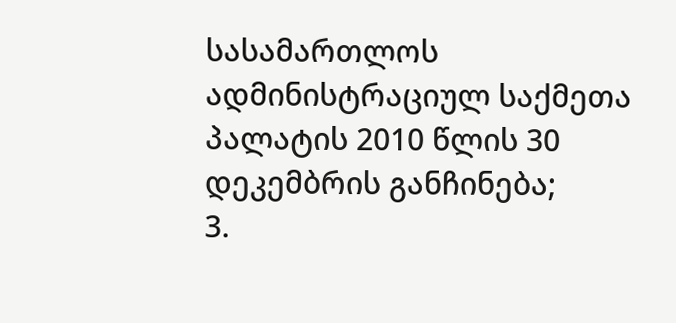სასამართლოს ადმინისტრაციულ საქმეთა პალატის 2010 წლის 30 დეკემბრის განჩინება;
3.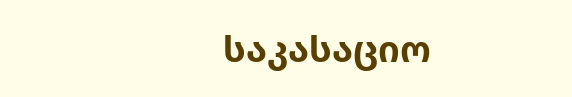საკასაციო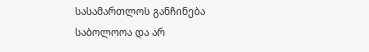სასამართლოს განჩინება საბოლოოა და არ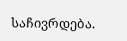საჩივრდება.